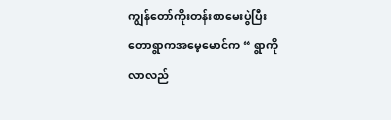ကျွန်တော်ကိုးတန်းစာမေးပွဲပြီး တောရွာကအမေ့မောင်က “ ရွာကိုလာလည်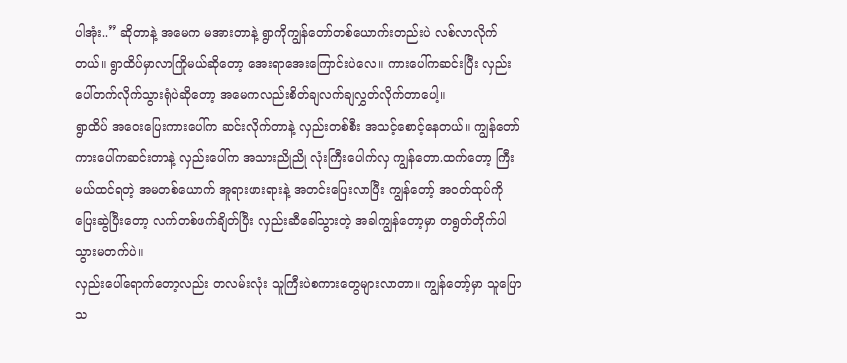ပါအုံး..” ဆိုတာနဲ့ အမေက မအားတာနဲ့ ရွာကိုကျွန်တော်တစ်ယောက်းတည်းပဲ လစ်လာလိုက်တယ်။ ရွာထိပ်မှာလာကြိုမယ်ဆိုတော့ အေးရာအေးကြောင်းပဲလေ။ ကားပေါ်ကဆင်းပြီး လှည်းပေါ်တက်လိုက်သွားရုံပဲဆိုတော့ အမေကလည်းစိတ်ချလက်ချလွှတ်လိုက်တာပေါ့။
ရွာထိပ် အဝေးပြေးကားပေါ်က ဆင်းလိုက်တာနဲ့ လှည်းတစ်စီး အသင့်စောင့်နေတယ်။ ကျွန်တော်ကားပေါ်ကဆင်းတာနဲ့ လှည်းပေါ်က အသားညိုညို လုံးကြီးပေါက်လှ ကျွန်တော.ထက်တော့ ကြီးမယ်ထင်ရတဲ့ အမတစ်ယောက် အူရားဖားရားနဲ့ အတင်းပြေးလာပြီး ကျွန်တော့် အဝတ်ထုပ်ကို ပြေးဆွဲပြီးတော့ လက်တစ်ဖက်ချိတ်ပြီး လှည်းဆီခေါ်သွားတဲ့ အခါကျွန်တော့မှာ တရွတ်တိုက်ပါသွားမတက်ပဲ။
လှည်းပေါ်ရောက်တော့လည်း တလမ်းလုံး သူကြီးပဲစကားတွေများလာတာ။ ကျွန်တော့်မှာ သူပြောသ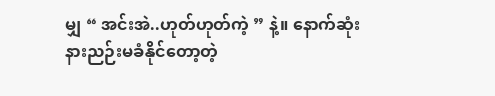မျှ “ အင်းအဲ..ဟုတ်ဟုတ်ကဲ့ ” နဲ့။ နောက်ဆုံးနားညဉ်းမခံနိုင်တော့တဲ့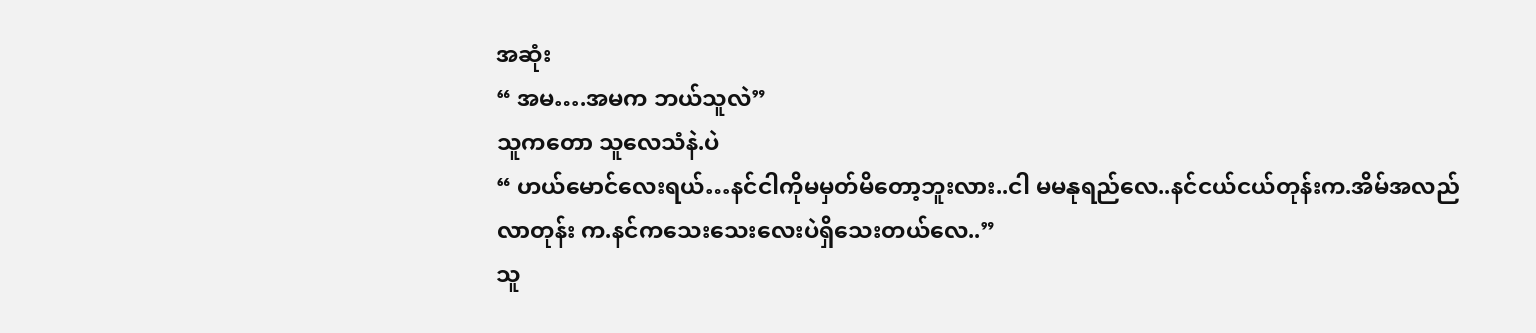အဆုံး
“ အမ….အမက ဘယ်သူလဲ”
သူကတော သူလေသံနဲ.ပဲ
“ ဟယ်မောင်လေးရယ်…နင်ငါကိုမမှတ်မိတော့ဘူးလား..ငါ မမနုရည်လေ..နင်ငယ်ငယ်တုန်းက.အိမ်အလည်လာတုန်း က.နင်ကသေးသေးလေးပဲရှိသေးတယ်လေ..”
သူ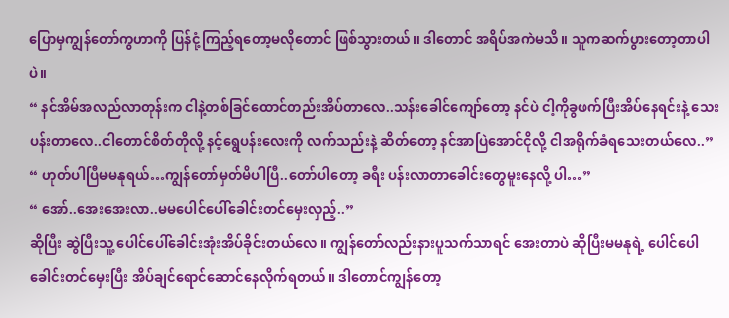ပြောမှကျွန်တော်ကွဟာကို ပြန်ငုံ့ကြည့်ရတော့မလိုတောင် ဖြစ်သွားတယ်။ ဒါတောင် အရိပ်အကဲမသိ။ သူကဆက်ပွားတော့တာပါပဲ။
“ နင်အိမ်အလည်လာတုန်းက ငါနဲ့တစ်ခြင်ထောင်တည်းအိပ်တာလေ..သန်းခေါင်ကျော်တော့ နင်ပဲ ငါ့ကိုခွဖက်ပြီးအိပ်နေရင်းနဲ့ သေးပန်းတာလေ..ငါတောင်စိတ်တိုလို့ နင့်ရွေပန်းလေးကို လက်သည်းနဲ့ ဆိတ်တော့ နင်အာပြဲအောင်ငိုလို့ ငါအရိုက်ခံရသေးတယ်လေ..”
“ ဟုတ်ပါပြီမမနုရယ်…ကျွန်တော်မှတ်မိပါပြီ..တော်ပါတော့ ခရီး ပန်းလာတာခေါင်းတွေမူးနေလို့ ပါ…”
“ အော်..အေးအေးလာ..မမပေါင်ပေါ်ခေါင်းတင်မှေးလှည့်..”
ဆိုပြီး ဆွဲပြီးသူ့ ပေါင်ပေါ်ခေါင်းအုံးအိပ်ခိုင်းတယ်လေ။ ကျွန်တော်လည်းနားပူသက်သာရင် အေးတာပဲ ဆိုပြီးမမနုရဲ့ ပေါင်ပေါခေါင်းတင်မှေးပြီး အိပ်ချင်ရောင်ဆောင်နေလိုက်ရတယ်။ ဒါတောင်ကျွန်တော့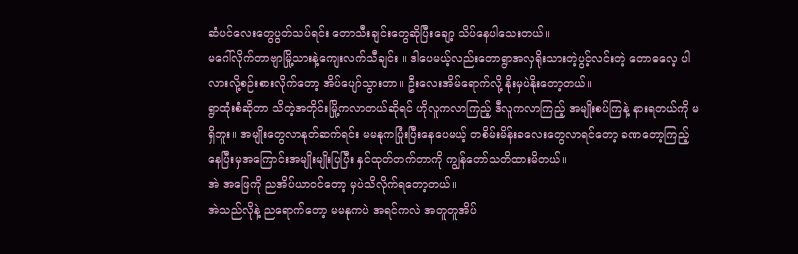ဆံပင်လေးတွေပွတ်သပ်ရင်း တောသီးချင်းတွေဆိုပြီးချော့ သိပ်နေပါသေးတယ်။
မဂေါ်လိုက်တာဗျာမြို့သားနဲ့ကျေးလက်သီချင်း ။ ဒါပေမယ့်လည်းတောရွာအလှရိုးသားတဲ့ပွင့်လင်းတဲ့ တောဓလေ့ ပါလားလို့စဉ်းစားလိုက်တော့ အိပ်ပျော်သွားတာ။ ဦးလေးအိမ်ရောက်လို့ နိုးမှပဲနိုးတော့တယ်။
ရွာထုံးစံဆိုတာ သိတဲ့အတိုင်းမြို့ကလာတယ်ဆိုရင် ဟိုလူကလာကြည့် ဒီလူကလာကြည့် အမျိုးစပ်ကြနဲ့ နားရတယ်ကို မရှိဘူး။ အမျိုးတွေလာနုတ်ဆက်ရင်း မမနုကပြုံးပြီးနေပေမယ့် တစိမ်းမိန်းခလေးတွေလာရင်တော့ ခဏတော့ကြည့်နေပြီးမှအကြောင်းအမျိုးမျိုးပြပြီး နှင်ထုတ်တက်တာကို ကျွန်တော်သတိထားမိတယ်။
အဲ အဖြေကို ညအိပ်ယာဝင်တော့ မှပဲသိလိုက်ရတော့တယ်။
အဲသည်လိုနဲ့ ညရောက်တော့ မမနုကပဲ အရင်ကလဲ အတူတူအိပ်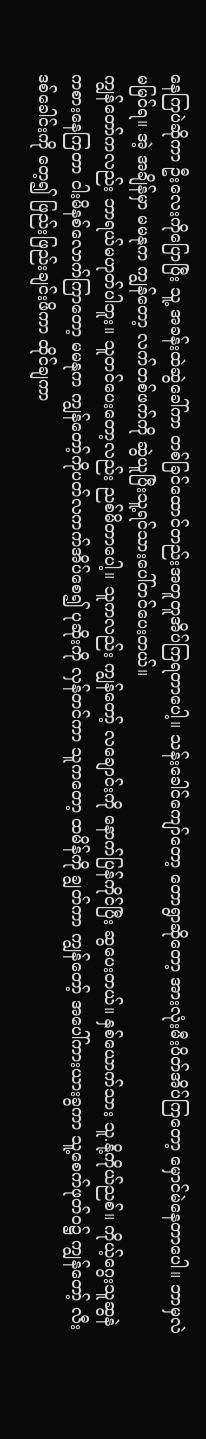နေကြပဲဆိုကာ ဦးလေးကိုပြောပြီး သူ့ အခန်းထဲဆွဲခေါ်ကာ တစ်ခြင်ထောင်တည်းအတူတူအိပ်ကြရတာပေါ့။ သန်းခေါင်ကျော်တော့ တောရွာဆိုတော့ အားလုံးမီးပိတ်အိပ်ကြတော့ မှောင်မဲနေတာပေါ။ ဘာမှလဲမမြင်ရ။ အဲ့ အချိန်မှာ မမနုက ကျွန်တော့ လက်တစ်ဖက်ကို ဆွဲယူပြီးသူ့ရင်သားပေါ်တင်ပေးတယ်။
ကျွန်တော်ကလည်း ဘာရယ်မဟုတ်ပါဘူး။ သူတင်ပေးတော့လည်း ညစ်မိတာပေါ့။ သူကလည်း ကျွန်တော့် လချောင်းကို နောက်ပြန်ကိုင်ပြီး ဆွပေးတယ်။ နှစ်ယောက်သား သူ.နို့ကိုယ်ညစ်။ ကိုယ့်ဂွေးသူဆွနဲကစားနေကြတာ ငါးမိနစ်လောက်ကြာတော့ မမနုက ကျွန်တော့်ကိုပတ်လကက်အိပ်စေ၍ ပုဆိုးကို လှန်တင်ကာ သူကတော့ ထမိန်ကို ချွတ်ကာ ကျွန်တော့် အပေါ်ကားယားခွကာ သူ့စေက်ဖုတ်ဝ၌ ကျွန်တော့် လီးဒစ်ခေါင်းကို တေ့၍ ဖြည်းဖြည်းချင်းဖိကာ ထိုင်ချကာ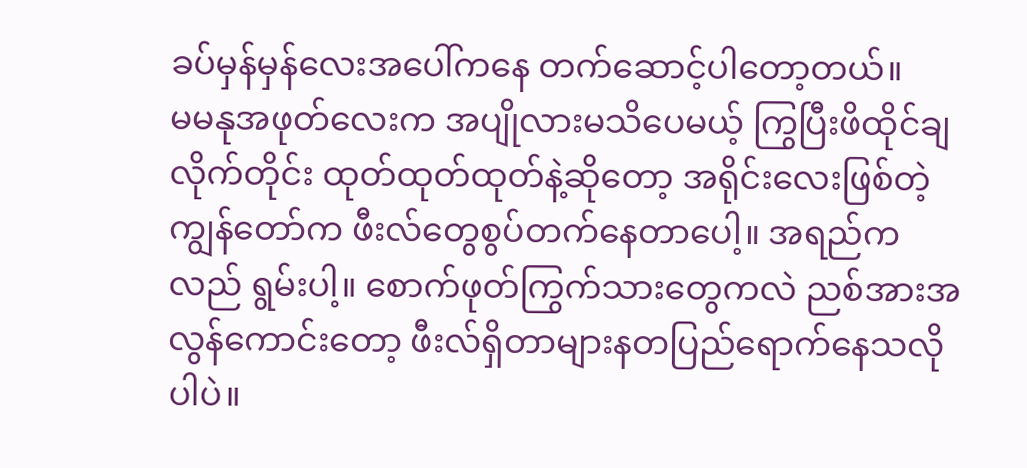ခပ်မှန်မှန်လေးအပေါ်ကနေ တက်ဆောင့်ပါတော့တယ်။
မမနုအဖုတ်လေးက အပျိုလားမသိပေမယ့် ကြွပြီးဖိထိုင်ချလိုက်တိုင်း ထုတ်ထုတ်ထုတ်နဲ့ဆိုတော့ အရိုင်းလေးဖြစ်တဲ့ ကျွန်တော်က ဖီးလ်တွေစွပ်တက်နေတာပေါ့။ အရည်ကလည် ရွမ်းပါ့။ စောက်ဖုတ်ကြွက်သားတွေကလဲ ညစ်အားအလွန်ကောင်းတော့ ဖီးလ်ရှိတာများနတပြည်ရောက်နေသလိုပါပဲ။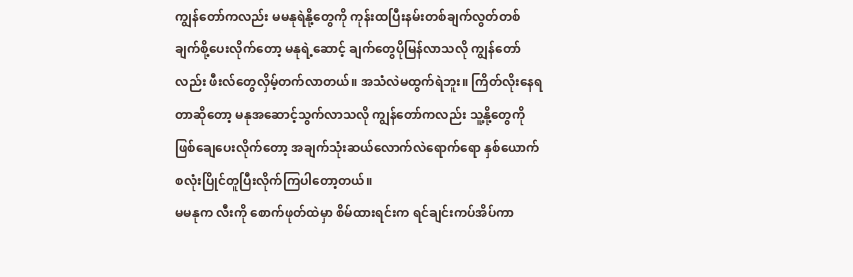ကျွန်တော်ကလည်း မမနုရဲနို့တွေကို ကုန်းထပြီးနမ်းတစ်ချက်လွတ်တစ်ချက်စို့ပေးလိုက်တော့ မနုရဲ့ဆောင့် ချက်တွေပိုမြန်လာသလို ကျွန်တော်လည်း ဖီးလ်တွေလှိမ့်တက်လာတယ်။ အသံလဲမထွက်ရဲဘူး။ ကြိတ်လိုးနေရတာဆိုတော့ မနုအဆောင့်သွက်လာသလို ကျွန်တော်ကလည်း သူ့နို့တွေကို ဖြစ်ချေပေးလိုက်တော့ အချက်သုံးဆယ်လောက်လဲရောက်ရော နှစ်ယောက်စလုံးပြိုင်တူပြီးလိုက်ကြပါတော့တယ်။
မမနုက လီးကို စောက်ဖုတ်ထဲမှာ စိမ်ထားရင်းက ရင်ချင်းကပ်အိပ်ကာ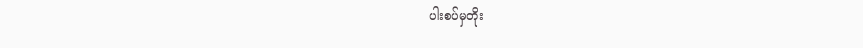ပါးစပ်မှတိုး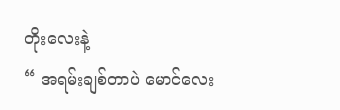တိုးလေးနဲ့
“ အရမ်းချစ်တာပဲ မောင်လေး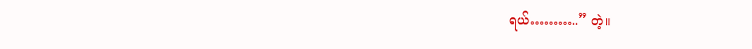ရယ်………..” တဲ့။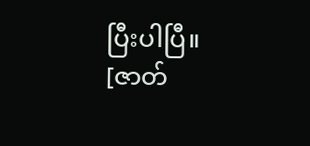ပြီးပါပြီ။
[ဇာတ်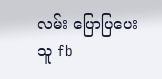လမ်း ပြောပြပေးသူ fb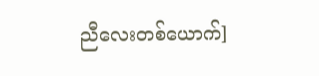ညီလေးတစ်ယောက်]